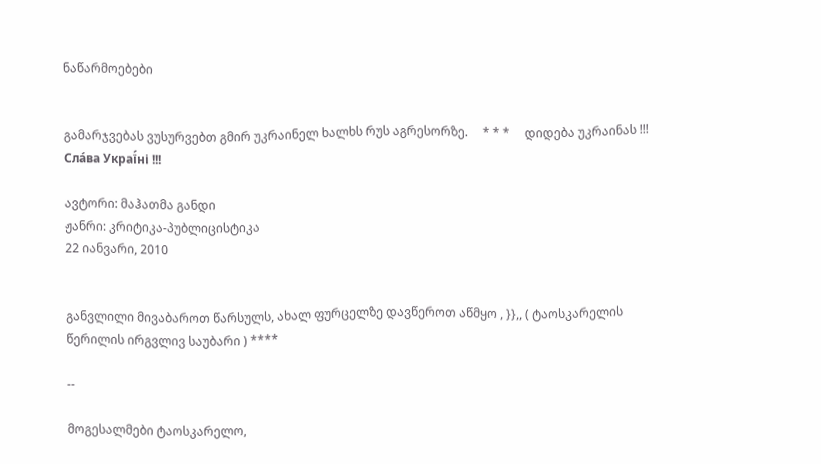ნაწარმოებები


გამარჯვებას ვუსურვებთ გმირ უკრაინელ ხალხს რუს აგრესორზე.     * * *     დიდება უკრაინას !!! Сла́ва Украї́ні !!!

ავტორი: მაჰათმა განდი
ჟანრი: კრიტიკა-პუბლიცისტიკა
22 იანვარი, 2010


განვლილი მივაბაროთ წარსულს, ახალ ფურცელზე დავწეროთ აწმყო , }},, ( ტაოსკარელის წერილის ირგვლივ საუბარი ) ****

--

მოგესალმები ტაოსკარელო,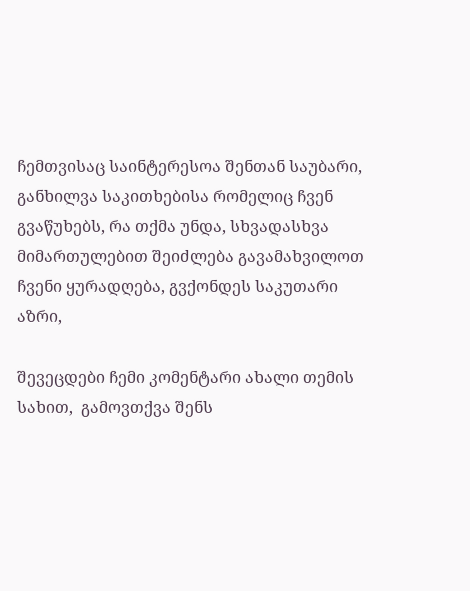ჩემთვისაც საინტერესოა შენთან საუბარი, განხილვა საკითხებისა რომელიც ჩვენ გვაწუხებს, რა თქმა უნდა, სხვადასხვა მიმართულებით შეიძლება გავამახვილოთ ჩვენი ყურადღება, გვქონდეს საკუთარი აზრი,

შევეცდები ჩემი კომენტარი ახალი თემის სახით,  გამოვთქვა შენს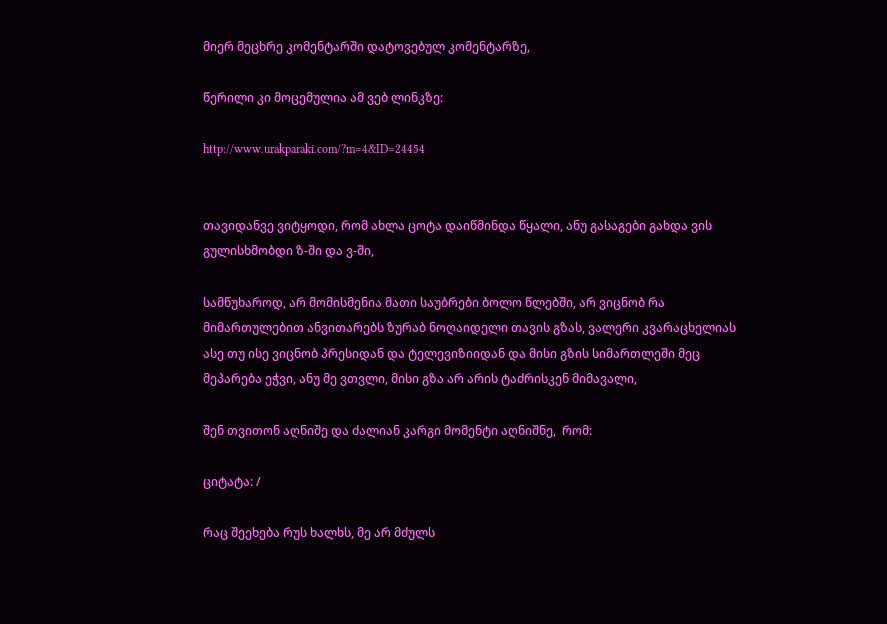მიერ მეცხრე კომენტარში დატოვებულ კომენტარზე,

წერილი კი მოცემულია ამ ვებ ლინკზე:

http://www.urakparaki.com/?m=4&ID=24454


თავიდანვე ვიტყოდი, რომ ახლა ცოტა დაიწმინდა წყალი, ანუ გასაგები გახდა ვის გულისხმობდი ზ-ში და ვ-ში,

სამწუხაროდ, არ მომისმენია მათი საუბრები ბოლო წლებში, არ ვიცნობ რა მიმართულებით ანვითარებს ზურაბ ნოღაიდელი თავის გზას, ვალერი კვარაცხელიას ასე თუ ისე ვიცნობ პრესიდან და ტელევიზიიდან და მისი გზის სიმართლეში მეც მეპარება ეჭვი, ანუ მე ვთვლი, მისი გზა არ არის ტაძრისკენ მიმავალი,

შენ თვითონ აღნიშე და ძალიან კარგი მომენტი აღნიშნე,  რომ:

ციტატა: /

რაც შეეხება რუს ხალხს, მე არ მძულს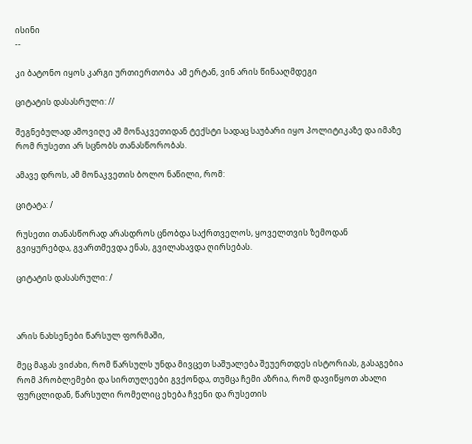ისინი
--

კი ბატონო იყოს კარგი ურთიერთობა  ამ ერტან, ვინ არის წინააღმდეგი

ციტატის დასასრული: //

შეგნებულად ამოვიღე ამ მონაკვეთიდან ტექსტი სადაც საუბარი იყო პოლიტიკაზე და იმაზე რომ რუსეთი არ სცნობს თანასწორობას.

ამავე დროს, ამ მონაკვეთის ბოლო ნაწილი, რომ:

ციტატა: /

რუსეთი თანასწორად არასდროს ცნობდა საქრთველოს, ყოველთვის ზემოდან გვიყურებდა, გვართმევდა ენას, გვილახავდა ღირსებას.

ციტატის დასასრული: /



არის ნახსენები წარსულ ფორმაში,

მეც მაგას ვიძახი, რომ წარსულს უნდა მივცეთ საშუალება შეუერთდეს ისტორიას, გასაგებია რომ პრობლემები და სირთულეები გვქონდა, თუმცა ჩემი აზრია, რომ დავიწყოთ ახალი ფურცლიდან, წარსული რომელიც ეხება ჩვენი და რუსეთის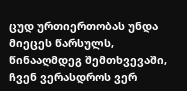ცუდ ურთიერთობას უნდა მიეცეს წარსულს, წინააღმდეგ შემთხვევაში, ჩვენ ვერასდროს ვერ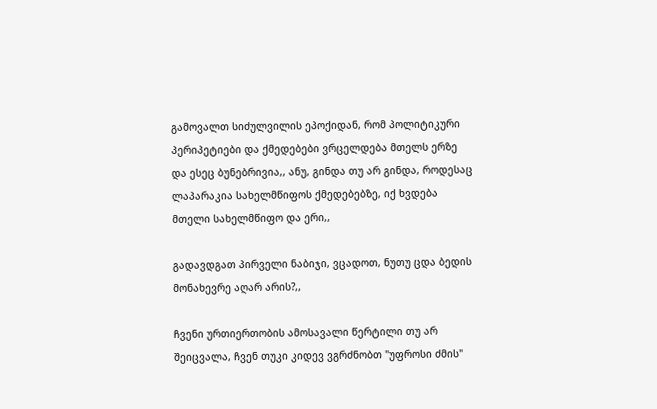გამოვალთ სიძულვილის ეპოქიდან, რომ პოლიტიკური პერიპეტიები და ქმედებები ვრცელდება მთელს ერზე  და ესეც ბუნებრივია,, ანუ, გინდა თუ არ გინდა, როდესაც ლაპარაკია სახელმწიფოს ქმედებებზე, იქ ხვდება მთელი სახელმწიფო და ერი,,

გადავდგათ პირველი ნაბიჯი, ვცადოთ, ნუთუ ცდა ბედის მონახევრე აღარ არის?,,

ჩვენი ურთიერთობის ამოსავალი წერტილი თუ არ შეიცვალა, ჩვენ თუკი კიდევ ვგრძნობთ "უფროსი ძმის"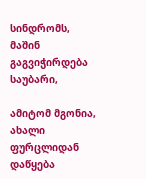სინდრომს, მაშინ გაგვიჭირდება საუბარი,

ამიტომ მგონია, ახალი ფურცლიდან დაწყება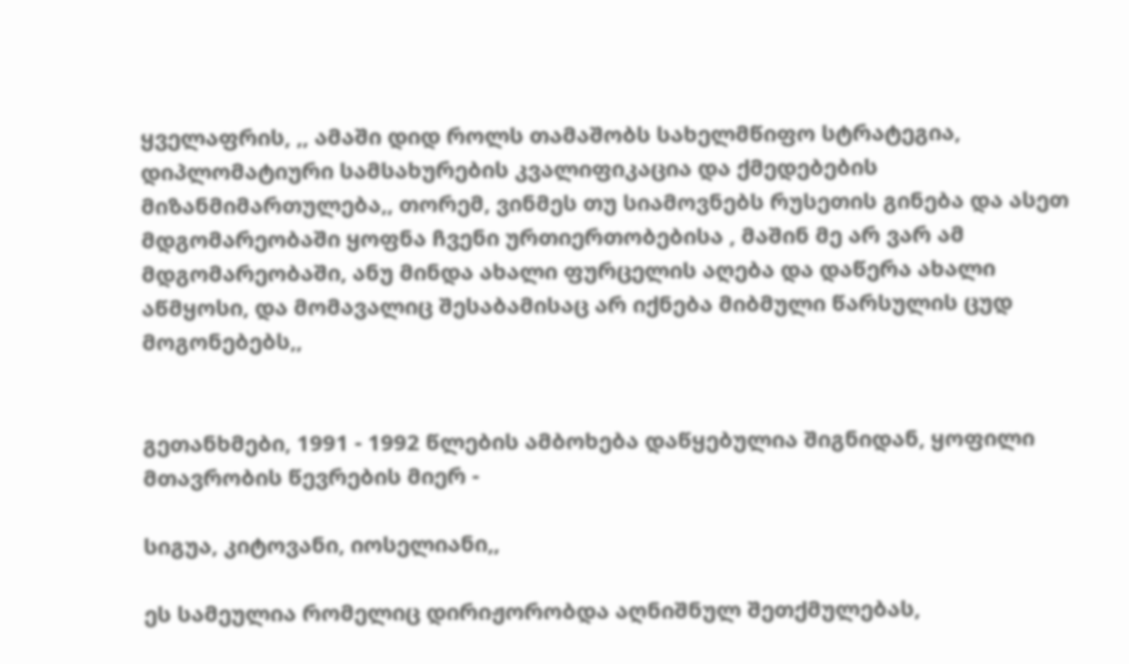ყველაფრის, ,, ამაში დიდ როლს თამაშობს სახელმწიფო სტრატეგია, დიპლომატიური სამსახურების კვალიფიკაცია და ქმედებების მიზანმიმართულება,, თორემ, ვინმეს თუ სიამოვნებს რუსეთის გინება და ასეთ მდგომარეობაში ყოფნა ჩვენი ურთიერთობებისა , მაშინ მე არ ვარ ამ მდგომარეობაში, ანუ მინდა ახალი ფურცელის აღება და დაწერა ახალი აწმყოსი, და მომავალიც შესაბამისაც არ იქნება მიბმული წარსულის ცუდ მოგონებებს,,


გეთანხმები, 1991 - 1992 წლების ამბოხება დაწყებულია შიგნიდან, ყოფილი მთავრობის წევრების მიერ -

სიგუა, კიტოვანი, იოსელიანი,,

ეს სამეულია რომელიც დირიჟორობდა აღნიშნულ შეთქმულებას,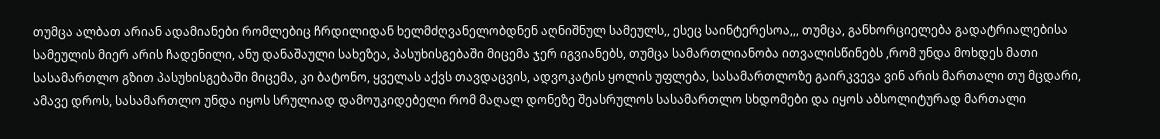თუმცა ალბათ არიან ადამიანები რომლებიც ჩრდილიდან ხელმძღვანელობდნენ აღნიშნულ სამეულს,, ესეც საინტერესოა,,, თუმცა, განხორციელება გადატრიალებისა სამეულის მიერ არის ჩადენილი, ანუ დანაშაული სახეზეა, პასუხისგებაში მიცემა ჯერ იგვიანებს, თუმცა სამართლიანობა ითვალისწინებს ,რომ უნდა მოხდეს მათი სასამართლო გზით პასუხისგებაში მიცემა, კი ბატონო, ყველას აქვს თავდაცვის, ადვოკატის ყოლის უფლება, სასამართლოზე გაირკვევა ვინ არის მართალი თუ მცდარი, ამავე დროს, სასამართლო უნდა იყოს სრულიად დამოუკიდებელი რომ მაღალ დონეზე შეასრულოს სასამართლო სხდომები და იყოს აბსოლიტურად მართალი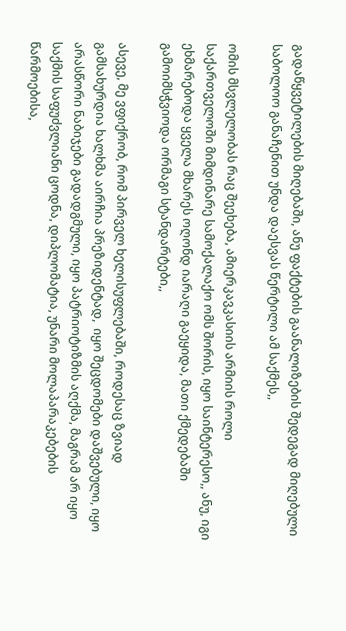გადაწყვეტილების მიღებაში, ანუ ფაქტების გაანალიზების შედეგად მიღებული საბოლოო განაჩენით უნდა დაესვას წერტილი ამ საქმეს,,

ომის მსვლელობას რაც შეეხება, ამიერკავკასიის არმიის როლი საქართველოში მიმდინარე სამოქალაქო ომს შორის, იყო საინტერესო,, ანუ, იგი ეხმარებოდა ყველა მხარეს ოღონდ იარაღი გაეყიდა, მათი ქმედებაში გამოიმსჭვიოდა ორმაგი სტანდარტები,,

ასევე, მე ვფიქრობ, რომ პირველ ხელისუფლებაში, როდესაც ზვიად გამსახურდია ხალხმა აირჩია პრეზიდენტად,  იყო შეცდომები დაშვებული, იყო არასწორი ნაბიჯები გადადგმული, იყო პატრიოტიზმის აღქმა, მაგრამ არ იყო საქმის საფუძვლიანი ცოდნა, დიპლომატია, უნარი მოლაპარაკებების წარმოებისა,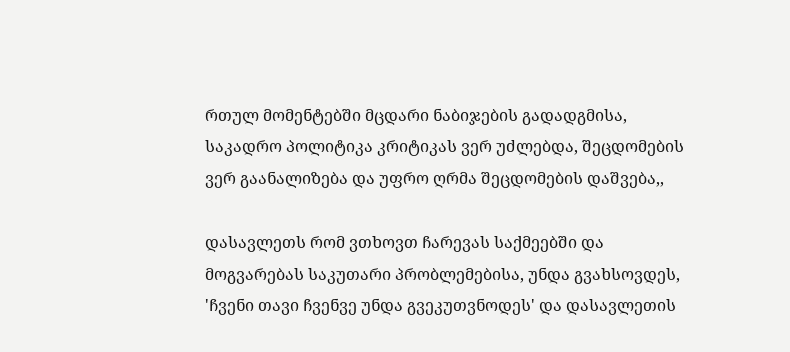რთულ მომენტებში მცდარი ნაბიჯების გადადგმისა, საკადრო პოლიტიკა კრიტიკას ვერ უძლებდა, შეცდომების ვერ გაანალიზება და უფრო ღრმა შეცდომების დაშვება,,

დასავლეთს რომ ვთხოვთ ჩარევას საქმეებში და მოგვარებას საკუთარი პრობლემებისა, უნდა გვახსოვდეს, 'ჩვენი თავი ჩვენვე უნდა გვეკუთვნოდეს' და დასავლეთის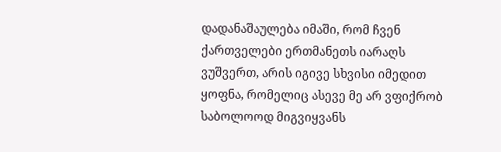დადანაშაულება იმაში, რომ ჩვენ ქართველები ერთმანეთს იარაღს ვუშვერთ, არის იგივე სხვისი იმედით ყოფნა, რომელიც ასევე მე არ ვფიქრობ საბოლოოდ მიგვიყვანს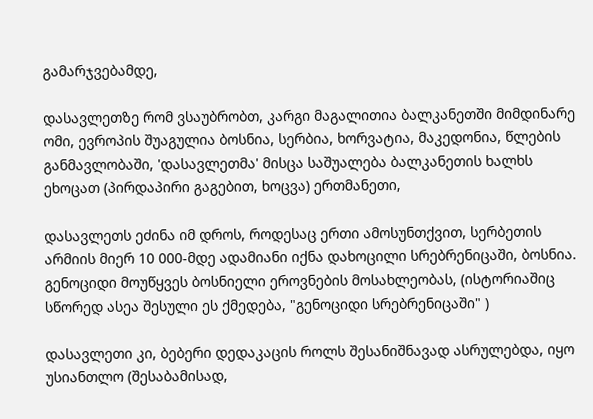გამარჯვებამდე,

დასავლეთზე რომ ვსაუბრობთ, კარგი მაგალითია ბალკანეთში მიმდინარე ომი, ევროპის შუაგულია ბოსნია, სერბია, ხორვატია, მაკედონია, წლების განმავლობაში, 'დასავლეთმა' მისცა საშუალება ბალკანეთის ხალხს ეხოცათ (პირდაპირი გაგებით, ხოცვა) ერთმანეთი,

დასავლეთს ეძინა იმ დროს, როდესაც ერთი ამოსუნთქვით, სერბეთის არმიის მიერ 10 000-მდე ადამიანი იქნა დახოცილი სრებრენიცაში, ბოსნია. გენოციდი მოუწყვეს ბოსნიელი ეროვნების მოსახლეობას, (ისტორიაშიც სწორედ ასეა შესული ეს ქმედება, "გენოციდი სრებრენიცაში" )

დასავლეთი კი, ბებერი დედაკაცის როლს შესანიშნავად ასრულებდა, იყო უსიანთლო (შესაბამისად,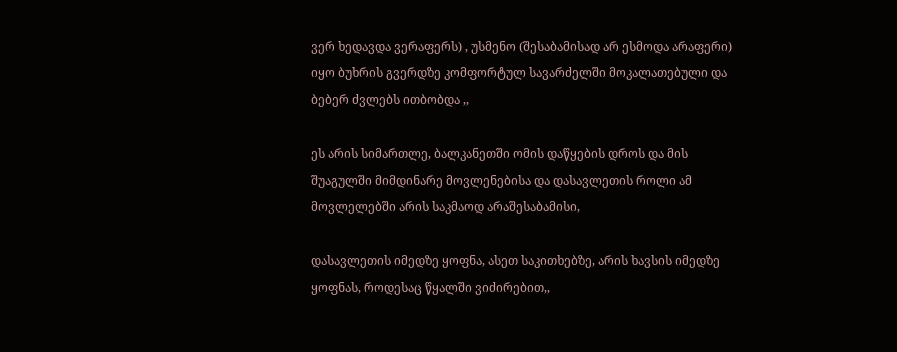ვერ ხედავდა ვერაფერს) , უსმენო (შესაბამისად არ ესმოდა არაფერი)  იყო ბუხრის გვერდზე კომფორტულ სავარძელში მოკალათებული და ბებერ ძვლებს ითბობდა ,,

ეს არის სიმართლე, ბალკანეთში ომის დაწყების დროს და მის შუაგულში მიმდინარე მოვლენებისა და დასავლეთის როლი ამ მოვლელებში არის საკმაოდ არაშესაბამისი,

დასავლეთის იმედზე ყოფნა, ასეთ საკითხებზე, არის ხავსის იმედზე ყოფნას, როდესაც წყალში ვიძირებით,,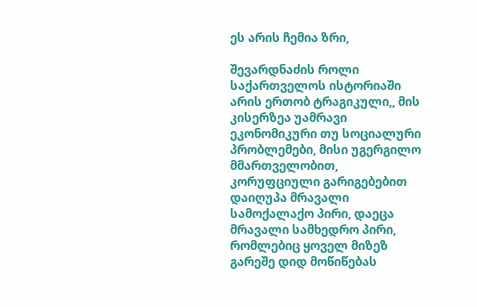ეს არის ჩემია ზრი,

შევარდნაძის როლი საქართველოს ისტორიაში არის ერთობ ტრაგიკული,, მის კისერზეა უამრავი ეკონომიკური თუ სოციალური პრობლემები, მისი უგერგილო მმართველობით, კორუფციული გარიგებებით დაიღუპა მრავალი სამოქალაქო პირი, დაეცა მრავალი სამხედრო პირი, რომლებიც ყოველ მიზეზ გარეშე დიდ მოწიწებას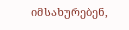იმსახურებენ,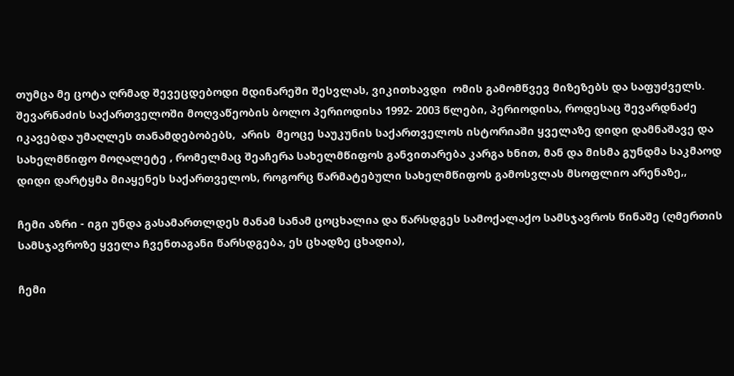თუმცა მე ცოტა ღრმად შევეცდებოდი მდინარეში შესვლას, ვიკითხავდი  ომის გამომწვევ მიზეზებს და საფუძველს.  შევარნაძის საქართველოში მოღვაწეობის ბოლო პერიოდისა 1992- 2003 წლები, პერიოდისა, როდესაც შევარდნაძე იკავებდა უმაღლეს თანამდებობებს,  არის  მეოცე საუკუნის საქართველოს ისტორიაში ყველაზე დიდი დამნაშავე და სახელმწიფო მოღალეტე , რომელმაც შეაჩერა სახელმწიფოს განვითარება კარგა ხნით, მან და მისმა გუნდმა საკმაოდ დიდი დარტყმა მიაყენეს საქართველოს, როგორც წარმატებული სახელმწიფოს გამოსვლას მსოფლიო არენაზე,,

ჩემი აზრი - იგი უნდა გასამართლდეს მანამ სანამ ცოცხალია და წარსდგეს სამოქალაქო სამსჯავროს წინაშე (ღმერთის სამსჯავროზე ყველა ჩვენთაგანი წარსდგება, ეს ცხადზე ცხადია),

ჩემი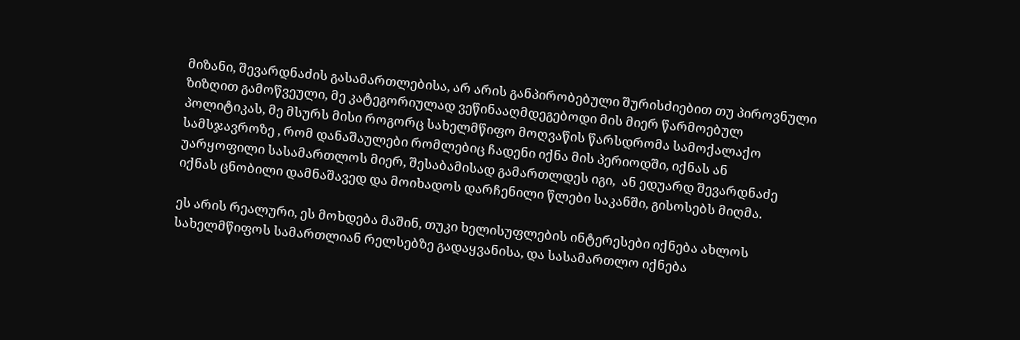მიზანი, შევარდნაძის გასამართლებისა, არ არის განპირობებული შურისძიებით თუ პიროვნული ზიზღით გამოწვეული, მე კატეგორიულად ვეწინააღმდეგებოდი მის მიერ წარმოებულ პოლიტიკას, მე მსურს მისი როგორც სახელმწიფო მოღვაწის წარსდრომა სამოქალაქო სამსჯავროზე , რომ დანაშაულები რომლებიც ჩადენი იქნა მის პერიოდში, იქნას ან უარყოფილი სასამართლოს მიერ, შესაბამისად გამართლდეს იგი,  ან ედუარდ შევარდნაძე იქნას ცნობილი დამნაშავედ და მოიხადოს დარჩენილი წლები საკანში, გისოსებს მიღმა.

ეს არის რეალური, ეს მოხდება მაშინ, თუკი ხელისუფლების ინტერესები იქნება ახლოს სახელმწიფოს სამართლიან რელსებზე გადაყვანისა, და სასამართლო იქნება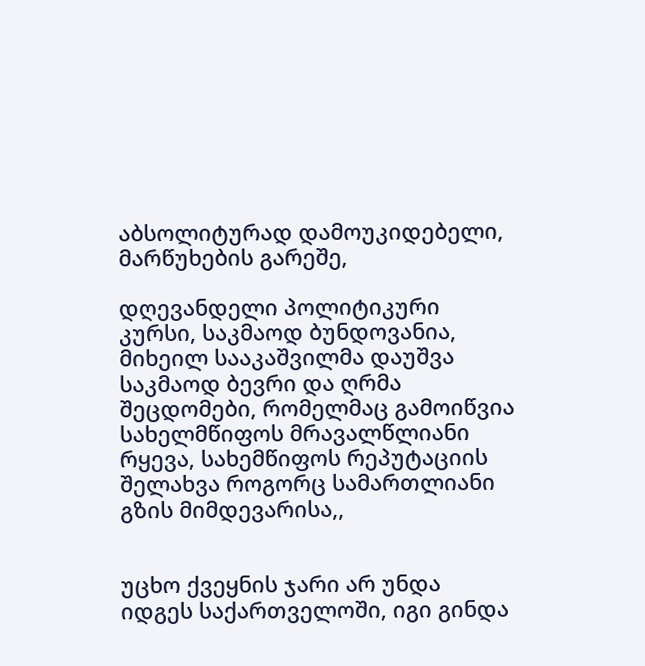აბსოლიტურად დამოუკიდებელი, მარწუხების გარეშე,

დღევანდელი პოლიტიკური კურსი, საკმაოდ ბუნდოვანია, მიხეილ სააკაშვილმა დაუშვა საკმაოდ ბევრი და ღრმა შეცდომები, რომელმაც გამოიწვია სახელმწიფოს მრავალწლიანი რყევა, სახემწიფოს რეპუტაციის შელახვა როგორც სამართლიანი გზის მიმდევარისა,,


უცხო ქვეყნის ჯარი არ უნდა იდგეს საქართველოში, იგი გინდა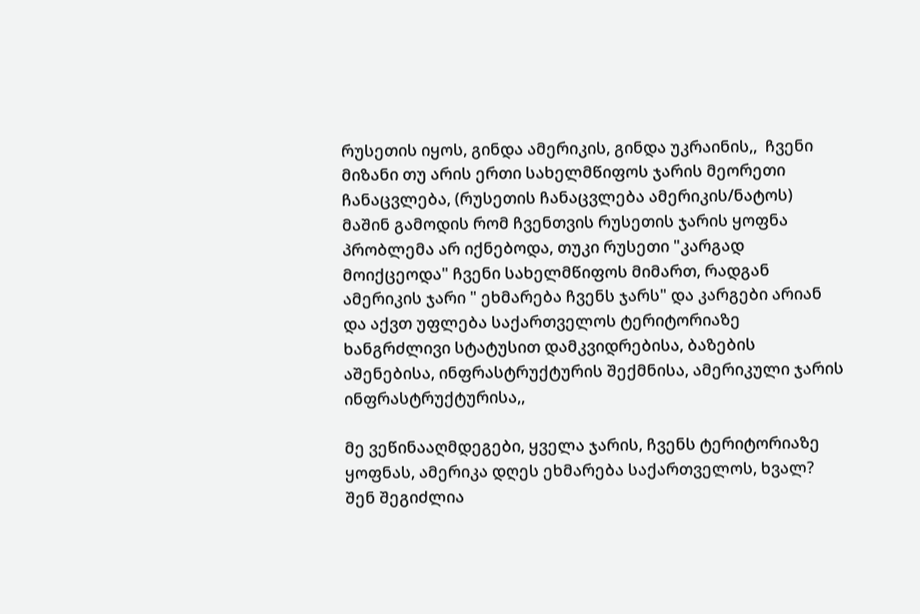რუსეთის იყოს, გინდა ამერიკის, გინდა უკრაინის,,  ჩვენი მიზანი თუ არის ერთი სახელმწიფოს ჯარის მეორეთი ჩანაცვლება, (რუსეთის ჩანაცვლება ამერიკის/ნატოს) მაშინ გამოდის რომ ჩვენთვის რუსეთის ჯარის ყოფნა პრობლემა არ იქნებოდა, თუკი რუსეთი "კარგად მოიქცეოდა" ჩვენი სახელმწიფოს მიმართ, რადგან ამერიკის ჯარი " ეხმარება ჩვენს ჯარს" და კარგები არიან და აქვთ უფლება საქართველოს ტერიტორიაზე ხანგრძლივი სტატუსით დამკვიდრებისა, ბაზების აშენებისა, ინფრასტრუქტურის შექმნისა, ამერიკული ჯარის ინფრასტრუქტურისა,,

მე ვეწინააღმდეგები, ყველა ჯარის, ჩვენს ტერიტორიაზე ყოფნას, ამერიკა დღეს ეხმარება საქართველოს, ხვალ? შენ შეგიძლია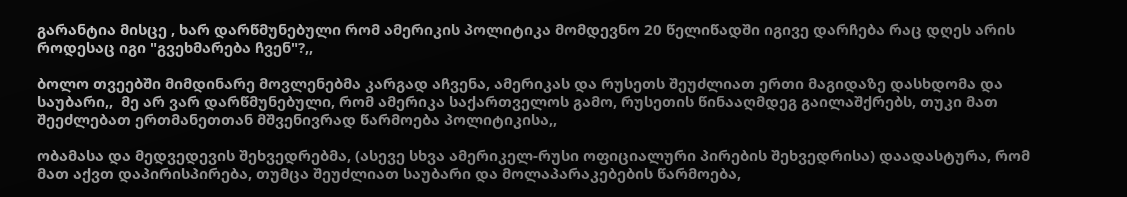გარანტია მისცე , ხარ დარწმუნებული რომ ამერიკის პოლიტიკა მომდევნო 20 წელიწადში იგივე დარჩება რაც დღეს არის როდესაც იგი "გვეხმარება ჩვენ"?,,

ბოლო თვეებში მიმდინარე მოვლენებმა კარგად აჩვენა, ამერიკას და რუსეთს შეუძლიათ ერთი მაგიდაზე დასხდომა და საუბარი,,  მე არ ვარ დარწმუნებული, რომ ამერიკა საქართველოს გამო, რუსეთის წინააღმდეგ გაილაშქრებს, თუკი მათ შეეძლებათ ერთმანეთთან მშვენივრად წარმოება პოლიტიკისა,,

ობამასა და მედვედევის შეხვედრებმა, (ასევე სხვა ამერიკელ-რუსი ოფიციალური პირების შეხვედრისა) დაადასტურა, რომ მათ აქვთ დაპირისპირება, თუმცა შეუძლიათ საუბარი და მოლაპარაკებების წარმოება,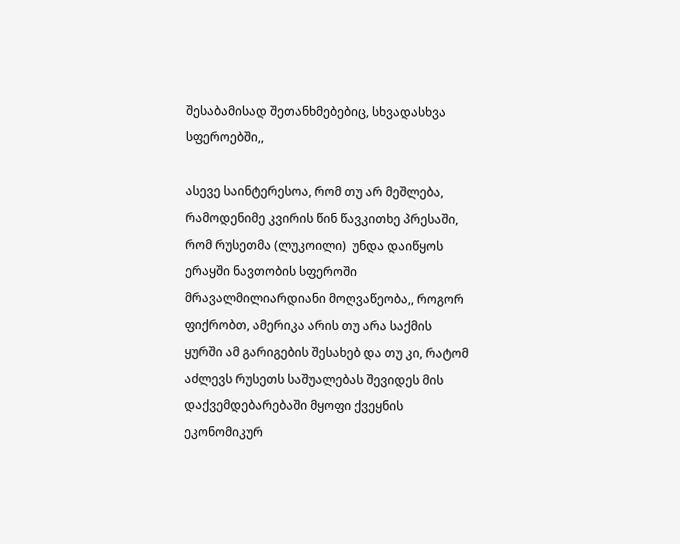შესაბამისად შეთანხმებებიც, სხვადასხვა სფეროებში,,

ასევე საინტერესოა, რომ თუ არ მეშლება, რამოდენიმე კვირის წინ წავკითხე პრესაში, რომ რუსეთმა (ლუკოილი)  უნდა დაიწყოს ერაყში ნავთობის სფეროში მრავალმილიარდიანი მოღვაწეობა,, როგორ ფიქრობთ, ამერიკა არის თუ არა საქმის ყურში ამ გარიგების შესახებ და თუ კი, რატომ აძლევს რუსეთს საშუალებას შევიდეს მის დაქვემდებარებაში მყოფი ქვეყნის ეკონომიკურ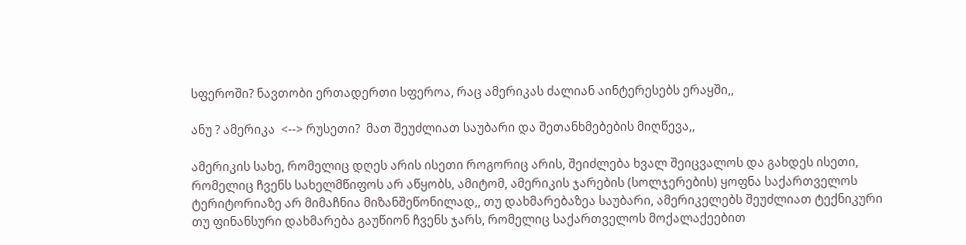სფეროში? ნავთობი ერთადერთი სფეროა, რაც ამერიკას ძალიან აინტერესებს ერაყში,,

ანუ ? ამერიკა  <--> რუსეთი?  მათ შეუძლიათ საუბარი და შეთანხმებების მიღწევა,,

ამერიკის სახე, რომელიც დღეს არის ისეთი როგორიც არის, შეიძლება ხვალ შეიცვალოს და გახდეს ისეთი, რომელიც ჩვენს სახელმწიფოს არ აწყობს, ამიტომ, ამერიკის ჯარების (სოლჯერების) ყოფნა საქართველოს ტერიტორიაზე არ მიმაჩნია მიზანშეწონილად,, თუ დახმარებაზეა საუბარი, ამერიკელებს შეუძლიათ ტექნიკური თუ ფინანსური დახმარება გაუწიონ ჩვენს ჯარს, რომელიც საქართველოს მოქალაქეებით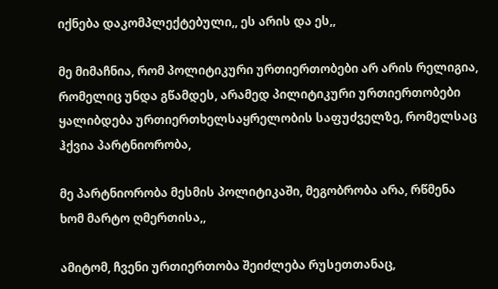იქნება დაკომპლექტებული,, ეს არის და ეს,,

მე მიმაჩნია, რომ პოლიტიკური ურთიერთობები არ არის რელიგია, რომელიც უნდა გწამდეს, არამედ პილიტიკური ურთიერთობები ყალიბდება ურთიერთხელსაყრელობის საფუძველზე, რომელსაც ჰქვია პარტნიორობა,

მე პარტნიორობა მესმის პოლიტიკაში, მეგობრობა არა, რწმენა ხომ მარტო ღმერთისა,,

ამიტომ, ჩვენი ურთიერთობა შეიძლება რუსეთთანაც,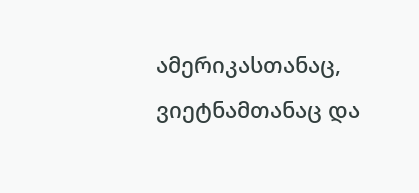ამერიკასთანაც, ვიეტნამთანაც და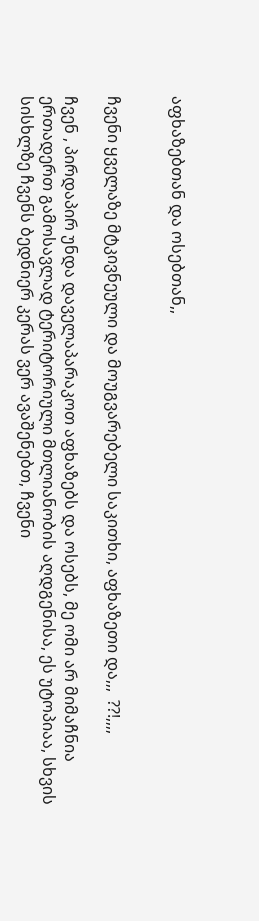აფხაზებთან და ოსებთან,,


ჩვენი ყველაზე მტკივნეული და მოუგვარებელი საკითხი, აფხაზეთი და,,,  ??!,,,,

ჩვენ , პირდაპირ უნდა დაველაპარაკოთ აფხაზებს და ოსებს, მე ომი არ მიმაჩნია ერთადერთ გამოსავლად ტერიტორიული მთლიანობის აღდგენისა, ეს უტოპიაა, სხვის სისხლზე ჩვენს ბედნიერ კერას ვერ ავაშენებთ, ჩვენი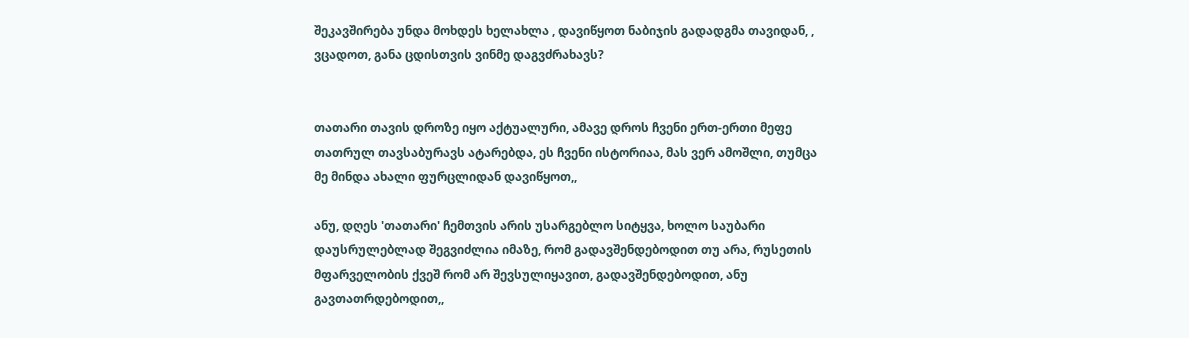შეკავშირება უნდა მოხდეს ხელახლა , დავიწყოთ ნაბიჯის გადადგმა თავიდან, , ვცადოთ, განა ცდისთვის ვინმე დაგვძრახავს?


თათარი თავის დროზე იყო აქტუალური, ამავე დროს ჩვენი ერთ-ერთი მეფე თათრულ თავსაბურავს ატარებდა, ეს ჩვენი ისტორიაა, მას ვერ ამოშლი, თუმცა მე მინდა ახალი ფურცლიდან დავიწყოთ,,

ანუ, დღეს 'თათარი' ჩემთვის არის უსარგებლო სიტყვა, ხოლო საუბარი დაუსრულებლად შეგვიძლია იმაზე, რომ გადავშენდებოდით თუ არა, რუსეთის მფარველობის ქვეშ რომ არ შევსულიყავით, გადავშენდებოდით, ანუ გავთათრდებოდით,,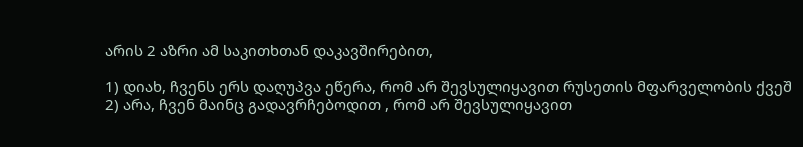არის 2 აზრი ამ საკითხთან დაკავშირებით,

1) დიახ, ჩვენს ერს დაღუპვა ეწერა, რომ არ შევსულიყავით რუსეთის მფარველობის ქვეშ
2) არა, ჩვენ მაინც გადავრჩებოდით , რომ არ შევსულიყავით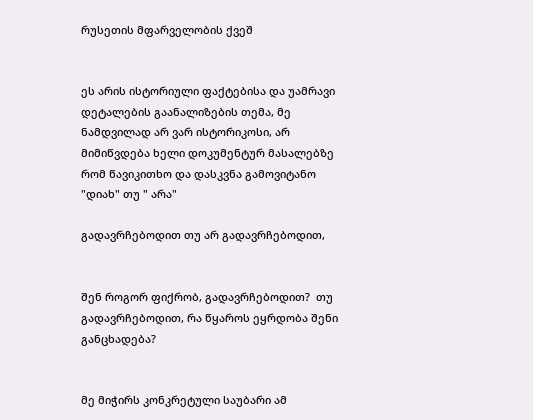რუსეთის მფარველობის ქვეშ


ეს არის ისტორიული ფაქტებისა და უამრავი დეტალების გაანალიზების თემა, მე ნამდვილად არ ვარ ისტორიკოსი, არ მიმიწვდება ხელი დოკუმენტურ მასალებზე რომ წავიკითხო და დასკვნა გამოვიტანო "დიახ" თუ " არა"

გადავრჩებოდით თუ არ გადავრჩებოდით,


შენ როგორ ფიქრობ, გადავრჩებოდით?  თუ გადავრჩებოდით, რა წყაროს ეყრდობა შენი განცხადება?


მე მიჭირს კონკრეტული საუბარი ამ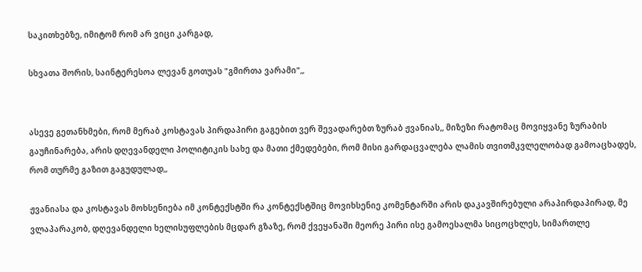საკითხებზე, იმიტომ რომ არ ვიცი კარგად,

სხვათა შორის, საინტერესოა ლევან გოთუას "გმირთა ვარამი",,


ასევე გეთანხმები, რომ მერაბ კოსტავას პირდაპირი გაგებით ვერ შევადარებთ ზურაბ ჟვანიას,, მიზეზი რატომაც მოვიყვანე ზურაბის გაუჩინარება, არის დღევანდელი პოლიტიკის სახე და მათი ქმედებები, რომ მისი გარდაცვალება ლამის თვითმკვლელობად გამოაცხადეს, რომ თურმე გაზით გაგუდულად,,

ჟვანიასა და კოსტავას მოხსენიება იმ კონტექსტში რა კონტექსტშიც მოვიხსენიე კომენტარში არის დაკავშირებული არაპირდაპირად, მე ვლაპარაკობ, დღევანდელი ხელისუფლების მცდარ გზაზე, რომ ქვეყანაში მეორე პირი ისე გამოესალმა სიცოცხლეს, სიმართლე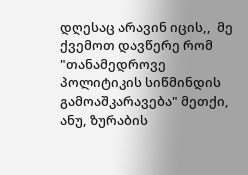დღესაც არავინ იცის,,  მე ქვემოთ დავწერე რომ "თანამედროვე პოლიტიკის სიწმინდის გამოაშკარავება" მეთქი, ანუ, ზურაბის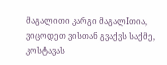მაგალითი კარგი მაგალIთია, ვიცოდეთ ვისთან გვაქვს საქმე, კოსტავას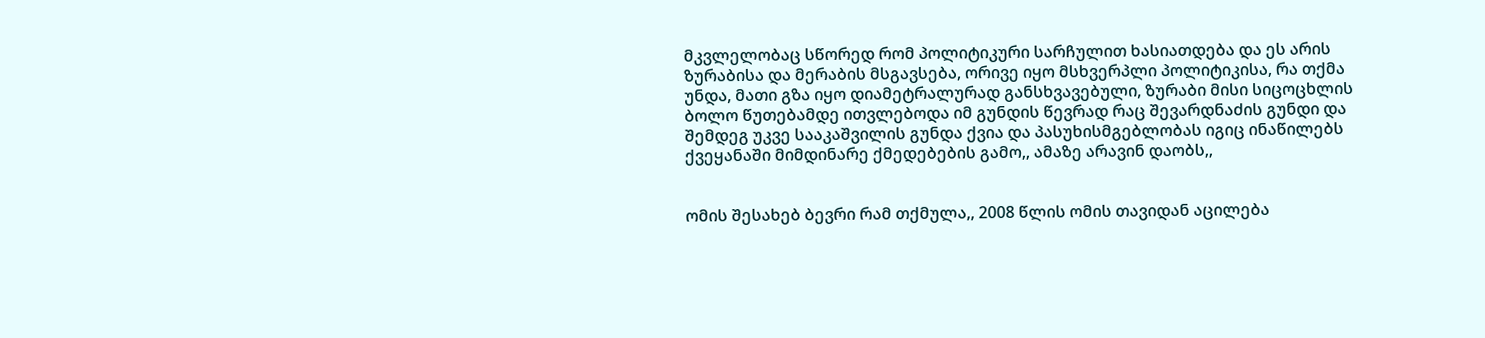მკვლელობაც სწორედ რომ პოლიტიკური სარჩულით ხასიათდება და ეს არის ზურაბისა და მერაბის მსგავსება, ორივე იყო მსხვერპლი პოლიტიკისა, რა თქმა უნდა, მათი გზა იყო დიამეტრალურად განსხვავებული, ზურაბი მისი სიცოცხლის ბოლო წუთებამდე ითვლებოდა იმ გუნდის წევრად რაც შევარდნაძის გუნდი და შემდეგ უკვე სააკაშვილის გუნდა ქვია და პასუხისმგებლობას იგიც ინაწილებს ქვეყანაში მიმდინარე ქმედებების გამო,, ამაზე არავინ დაობს,,


ომის შესახებ ბევრი რამ თქმულა,, 2008 წლის ომის თავიდან აცილება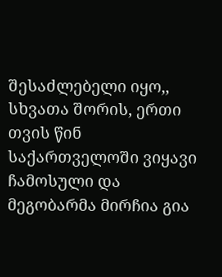შესაძლებელი იყო,, სხვათა შორის, ერთი თვის წინ საქართველოში ვიყავი ჩამოსული და მეგობარმა მირჩია გია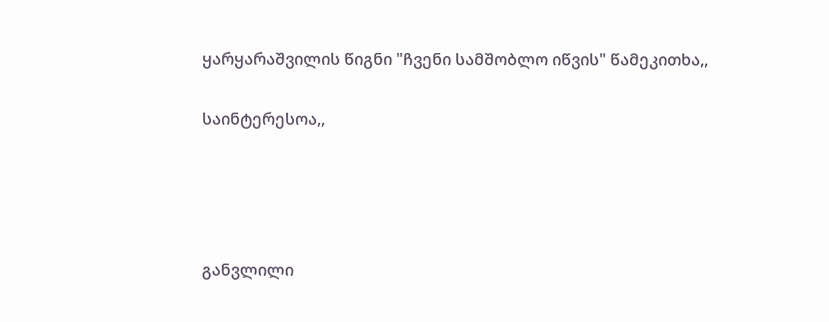ყარყარაშვილის წიგნი "ჩვენი სამშობლო იწვის" წამეკითხა,,

საინტერესოა,,




განვლილი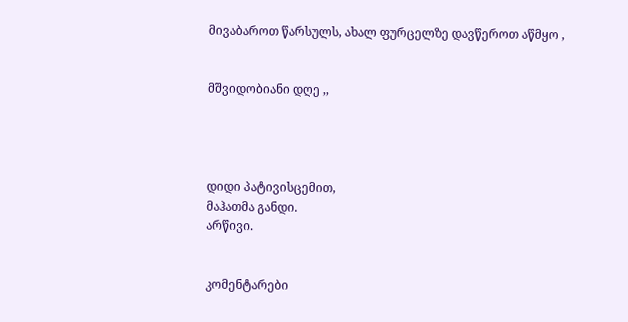მივაბაროთ წარსულს, ახალ ფურცელზე დავწეროთ აწმყო ,


მშვიდობიანი დღე ,,




დიდი პატივისცემით,
მაჰათმა განდი.
არწივი.


კომენტარები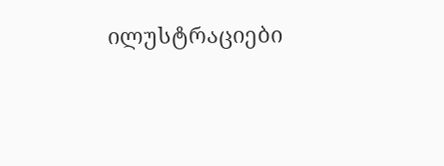ილუსტრაციები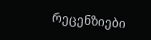რეცენზიები